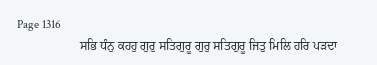Page 1316
                    ਸਭਿ ਧੰਨੁ ਕਹਹੁ ਗੁਰੁ ਸਤਿਗੁਰੂ ਗੁਰੁ ਸਤਿਗੁਰੂ ਜਿਤੁ ਮਿਲਿ ਹਰਿ ਪੜਦਾ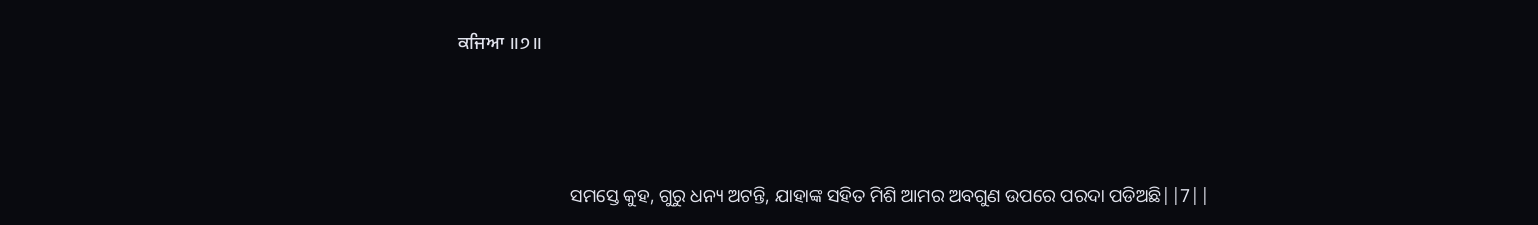ਕਜਿਆ ॥੭॥



                        ସମସ୍ତେ କୁହ, ଗୁରୁ ଧନ୍ୟ ଅଟନ୍ତି, ଯାହାଙ୍କ ସହିତ ମିଶି ଆମର ଅବଗୁଣ ଉପରେ ପରଦା ପଡିଅଛି||7||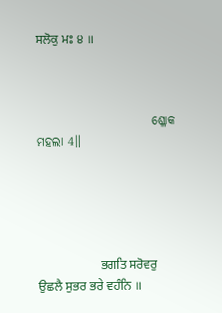ਸਲੋਕੁ ਮਃ ੪ ॥



                        ଶ୍ଳୋକ ମହଲା 4॥





                    ਭਗਤਿ ਸਰੋਵਰੁ ਉਛਲੈ ਸੁਭਰ ਭਰੇ ਵਹੰਨਿ ॥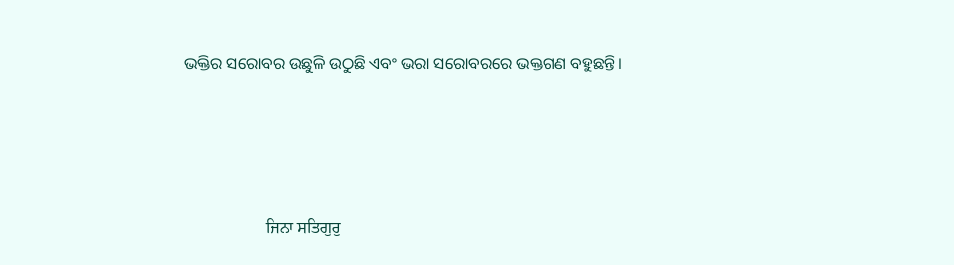ଭକ୍ତିର ସରୋବର ଉଛୁଳି ଉଠୁଛି ଏବଂ ଭରା ସରୋବରରେ ଭକ୍ତଗଣ ବହୁଛନ୍ତି।





                    ਜਿਨਾ ਸਤਿਗੁਰੁ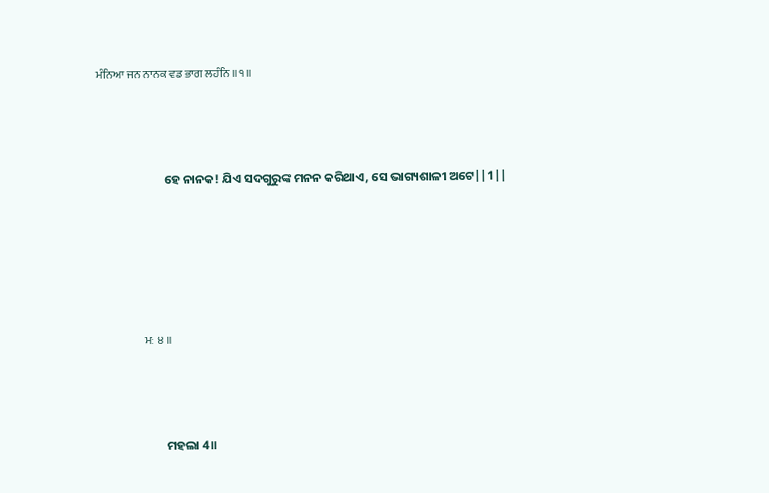ਮੰਨਿਆ ਜਨ ਨਾਨਕ ਵਡ ਭਾਗ ਲਹੰਨਿ ॥੧॥



                        ହେ ନାନକ! ଯିଏ ସଦଗୁରୁଙ୍କ ମନନ କରିଥାଏ, ସେ ଭାଗ୍ୟଶାଳୀ ଅଟେ||1||





                    ਮਃ ੪ ॥



                        ମହଲା 4॥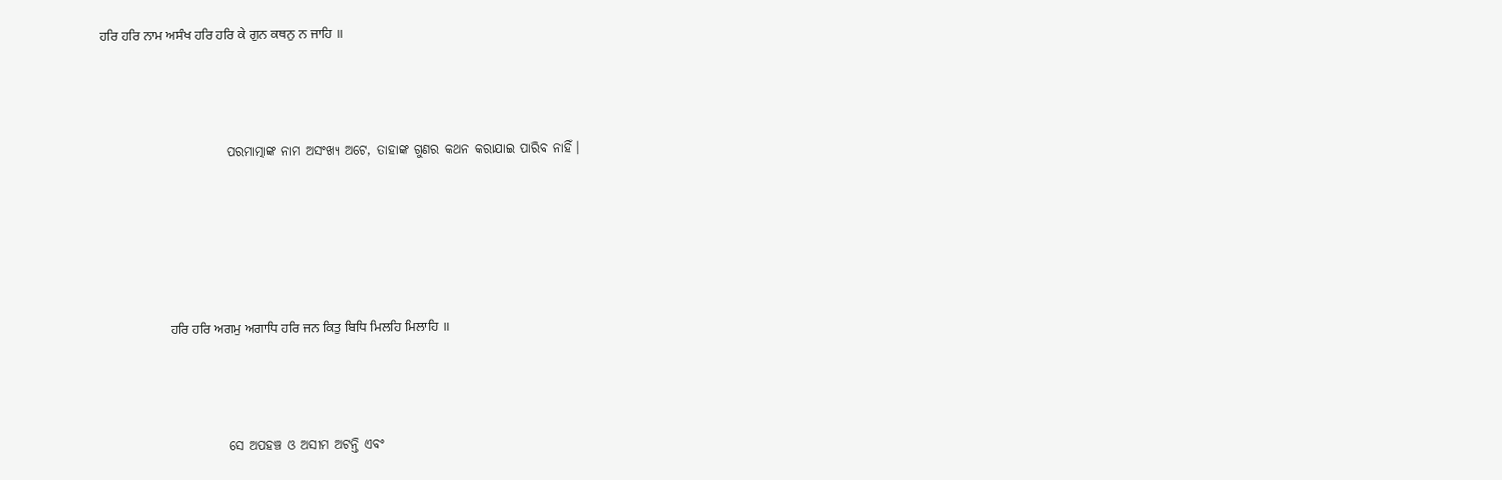ਹਰਿ ਹਰਿ ਨਾਮ ਅਸੰਖ ਹਰਿ ਹਰਿ ਕੇ ਗੁਨ ਕਥਨੁ ਨ ਜਾਹਿ ॥



                        ପରମାତ୍ମାଙ୍କ ନାମ ଅସଂଖ୍ୟ ଅଟେ, ତାହାଙ୍କ ଗୁଣର କଥନ କରାଯାଇ ପାରିବ ନାହିଁ।





                    ਹਰਿ ਹਰਿ ਅਗਮੁ ਅਗਾਧਿ ਹਰਿ ਜਨ ਕਿਤੁ ਬਿਧਿ ਮਿਲਹਿ ਮਿਲਾਹਿ ॥



                        ସେ ଅପହଞ୍ଚ ଓ ଅସୀମ ଅଟନ୍ତି ଏବଂ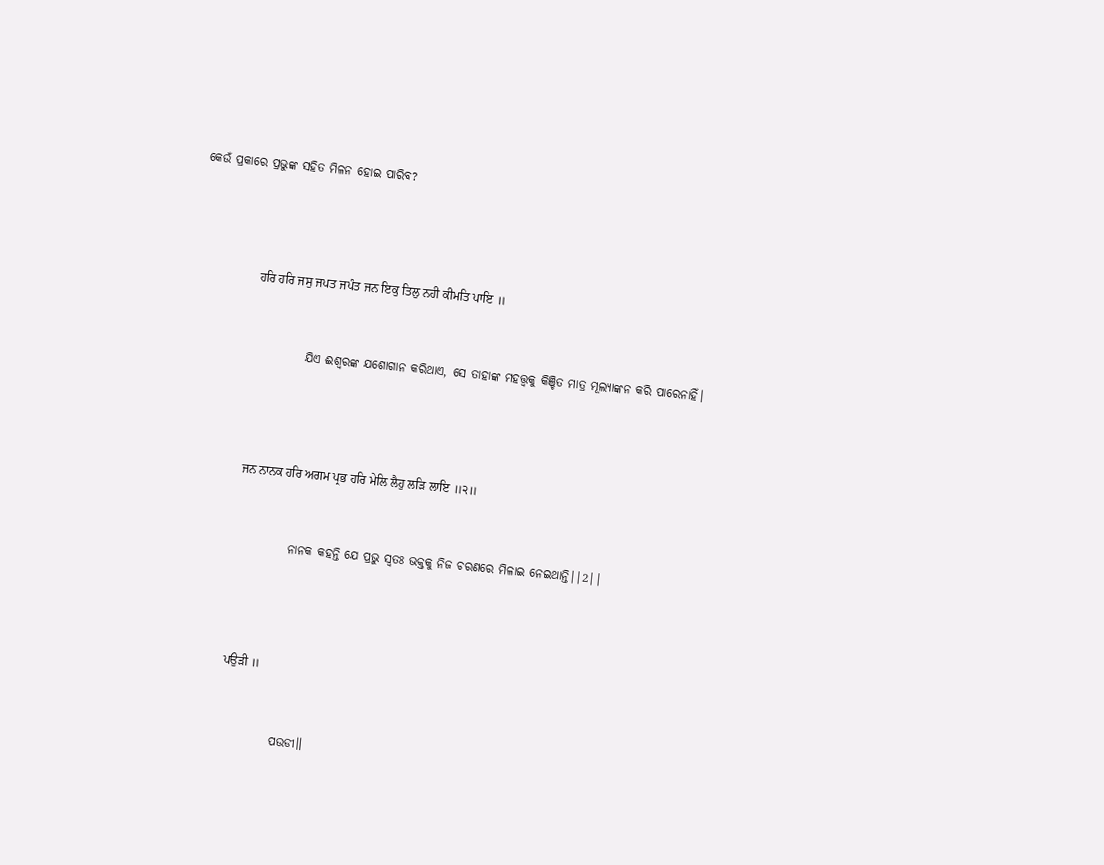କେଉଁ ପ୍ରକାରେ ପ୍ରଭୁଙ୍କ ସହିତ ମିଳନ ହୋଇ ପାରିବ?





                    ਹਰਿ ਹਰਿ ਜਸੁ ਜਪਤ ਜਪੰਤ ਜਨ ਇਕੁ ਤਿਲੁ ਨਹੀ ਕੀਮਤਿ ਪਾਇ ॥



                        ଯିଏ ଈଶ୍ବରଙ୍କ ଯଶୋଗାନ କରିଥାଏ, ସେ ତାହାଙ୍କ ମହତ୍ତ୍ଵକୁ କିଞ୍ଚିତ ମାତ୍ର ମୂଲ୍ୟାଙ୍କନ କରି ପାରେନାହିଁ।





                    ਜਨ ਨਾਨਕ ਹਰਿ ਅਗਮ ਪ੍ਰਭ ਹਰਿ ਮੇਲਿ ਲੈਹੁ ਲੜਿ ਲਾਇ ॥੨॥



                        ନାନକ କହନ୍ତି ଯେ ପ୍ରଭୁ ସ୍ଵତଃ ଭକ୍ତକୁ ନିଜ ଚରଣରେ ମିଳାଇ ନେଇଥାନ୍ତି||2||





                    ਪਉੜੀ ॥



                        ପଉଡୀ॥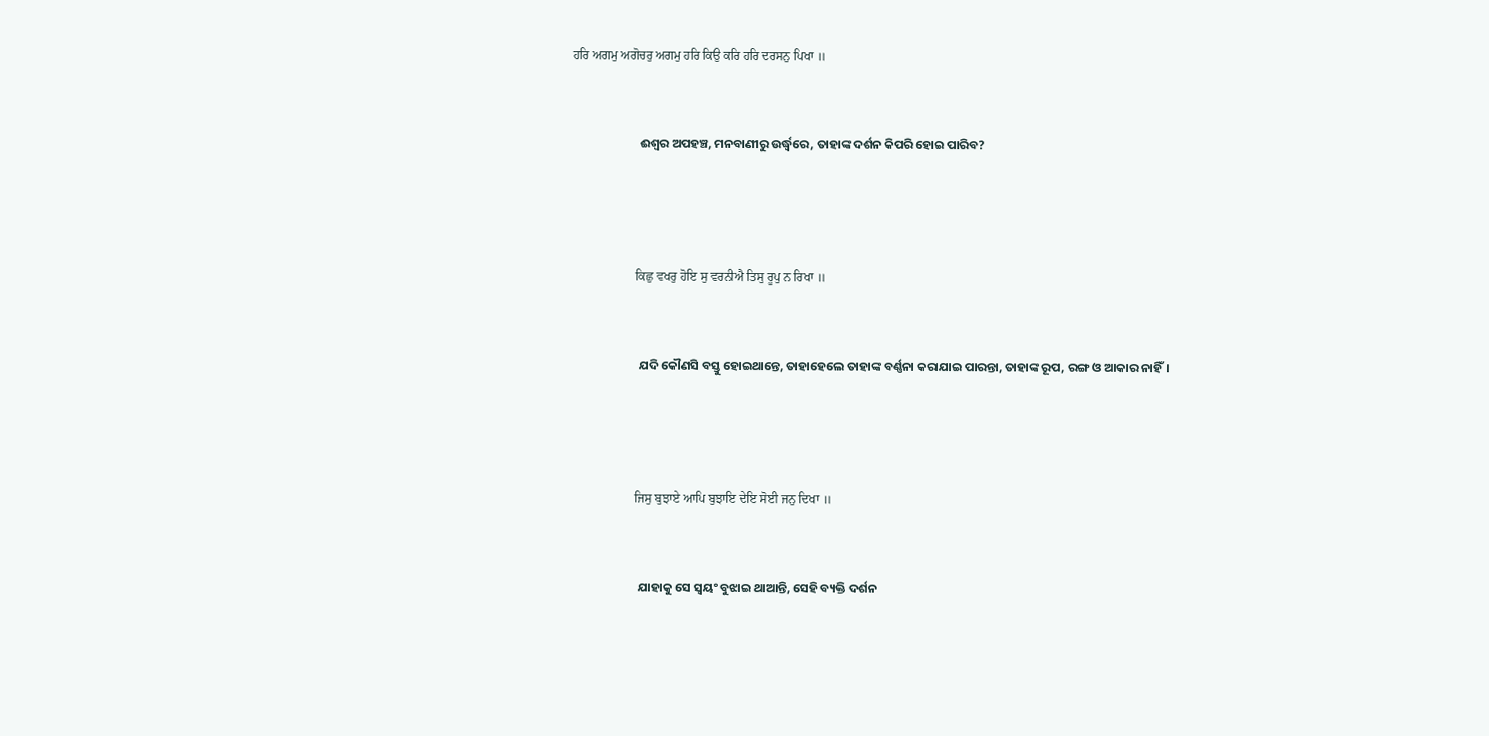ਹਰਿ ਅਗਮੁ ਅਗੋਚਰੁ ਅਗਮੁ ਹਰਿ ਕਿਉ ਕਰਿ ਹਰਿ ਦਰਸਨੁ ਪਿਖਾ ॥



                        ଈଶ୍ଵର ଅପହଞ୍ଚ, ମନବାଣୀରୁ ଉର୍ଦ୍ଧ୍ଵରେ, ତାହାଙ୍କ ଦର୍ଶନ କିପରି ହୋଇ ପାରିବ?





                    ਕਿਛੁ ਵਖਰੁ ਹੋਇ ਸੁ ਵਰਨੀਐ ਤਿਸੁ ਰੂਪੁ ਨ ਰਿਖਾ ॥



                        ଯଦି କୌଣସି ବସ୍ତୁ ହୋଇଥାନ୍ତେ, ତାହାହେଲେ ତାହାଙ୍କ ବର୍ଣ୍ଣନା କରାଯାଇ ପାରନ୍ତା, ତାହାଙ୍କ ରୂପ, ରଙ୍ଗ ଓ ଆକାର ନାହିଁ।





                    ਜਿਸੁ ਬੁਝਾਏ ਆਪਿ ਬੁਝਾਇ ਦੇਇ ਸੋਈ ਜਨੁ ਦਿਖਾ ॥



                        ଯାହାକୁ ସେ ସ୍ଵୟଂ ବୁଝାଇ ଥାଆନ୍ତି, ସେହି ବ୍ୟକ୍ତି ଦର୍ଶନ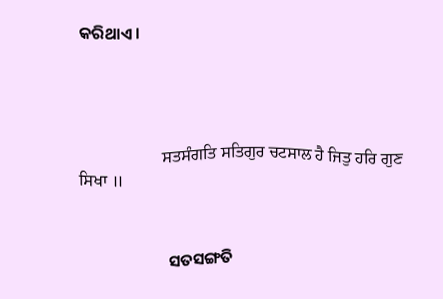କରିଥାଏ।





                    ਸਤਸੰਗਤਿ ਸਤਿਗੁਰ ਚਟਸਾਲ ਹੈ ਜਿਤੁ ਹਰਿ ਗੁਣ ਸਿਖਾ ॥



                        ସତସଙ୍ଗତି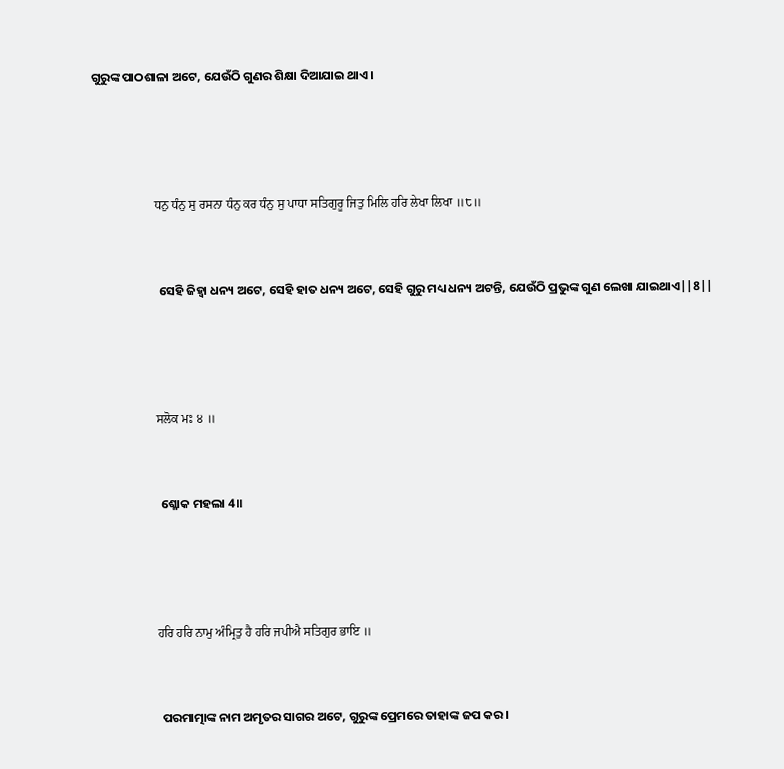ଗୁରୁଙ୍କ ପାଠଶାଳା ଅଟେ, ଯେଉଁଠି ଗୁଣର ଶିକ୍ଷା ଦିଆଯାଇ ଥାଏ।





                    ਧਨੁ ਧੰਨੁ ਸੁ ਰਸਨਾ ਧੰਨੁ ਕਰ ਧੰਨੁ ਸੁ ਪਾਧਾ ਸਤਿਗੁਰੂ ਜਿਤੁ ਮਿਲਿ ਹਰਿ ਲੇਖਾ ਲਿਖਾ ॥੮॥



                        ସେହି ଜିହ୍ଵା ଧନ୍ୟ ଅଟେ, ସେହି ହାତ ଧନ୍ୟ ଅଟେ, ସେହି ଗୁରୁ ମଧ୍ୟ ଧନ୍ୟ ଅଟନ୍ତି, ଯେଉଁଠି ପ୍ରଭୁଙ୍କ ଗୁଣ ଲେଖା ଯାଇଥାଏ||8||





                    ਸਲੋਕ ਮਃ ੪ ॥



                        ଶ୍ଳୋକ ମହଲା 4॥





                    ਹਰਿ ਹਰਿ ਨਾਮੁ ਅੰਮ੍ਰਿਤੁ ਹੈ ਹਰਿ ਜਪੀਐ ਸਤਿਗੁਰ ਭਾਇ ॥



                        ପରମାତ୍ମାଙ୍କ ନାମ ଅମୃତର ସାଗର ଅଟେ, ଗୁରୁଙ୍କ ପ୍ରେମରେ ତାହାଙ୍କ ଜପ କର।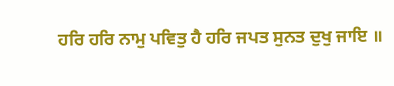ਹਰਿ ਹਰਿ ਨਾਮੁ ਪਵਿਤੁ ਹੈ ਹਰਿ ਜਪਤ ਸੁਨਤ ਦੁਖੁ ਜਾਇ ॥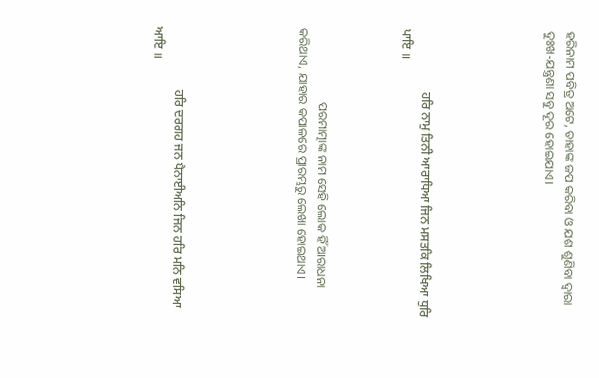ହରିନାମ ପବିତ୍ର ଅଟେ, ତାହାଙ୍କ ଜପ କରିବା ଓ ଯଶ ଶୁଣିବା ଦ୍ଵାରା ଦୁଃଖ-ଯନ୍ତ୍ରଣା ସବୁ ଦୂର ହୋଇଯାଏ।





                    ਹਰਿ ਨਾਮੁ ਤਿਨੀ ਆਰਾਧਿਆ ਜਿਨ ਮਸਤਕਿ ਲਿਖਿਆ ਧੁਰਿ ਪਾਇ ॥



                        ପରମାତ୍ମାଙ୍କ ନାମ ସେହି ଲୋକ ହିଁ ଆରାଧନା କରିଥାଏ, ଯାହାର କପାଳରେ ପ୍ରାରମ୍ଭରୁ ଲେଖା ହୋଇଥାଏ।





                    ਹਰਿ ਦਰਗਹ ਜਨ ਪੈਨਾਈਅਨਿ ਜਿਨ ਹਰਿ ਮਨਿ ਵਸਿਆ ਆਇ ॥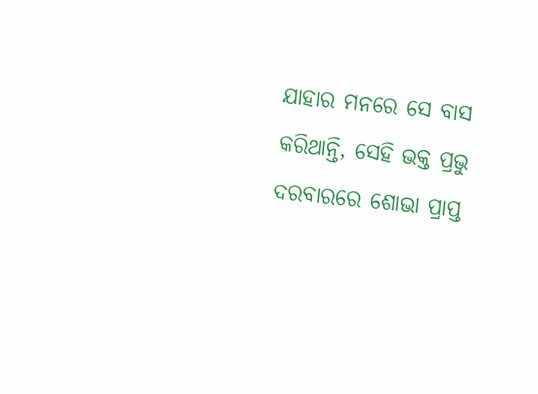ଯାହାର ମନରେ ସେ ବାସ କରିଥାନ୍ତି, ସେହି ଭକ୍ତ ପ୍ରଭୁ ଦରବାରରେ ଶୋଭା ପ୍ରାପ୍ତ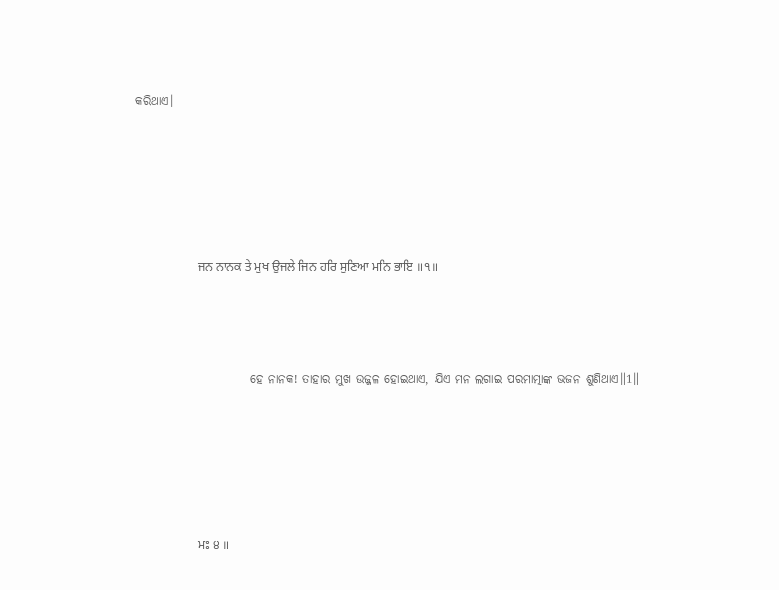କରିଥାଏ।





                    ਜਨ ਨਾਨਕ ਤੇ ਮੁਖ ਉਜਲੇ ਜਿਨ ਹਰਿ ਸੁਣਿਆ ਮਨਿ ਭਾਇ ॥੧॥



                        ହେ ନାନକ! ତାହାର ମୁଖ ଉଜ୍ଜଳ ହୋଇଥାଏ, ଯିଏ ମନ ଲଗାଇ ପରମାତ୍ମାଙ୍କ ଭଜନ ଶୁଣିଥାଏ॥1॥





                    ਮਃ ੪ ॥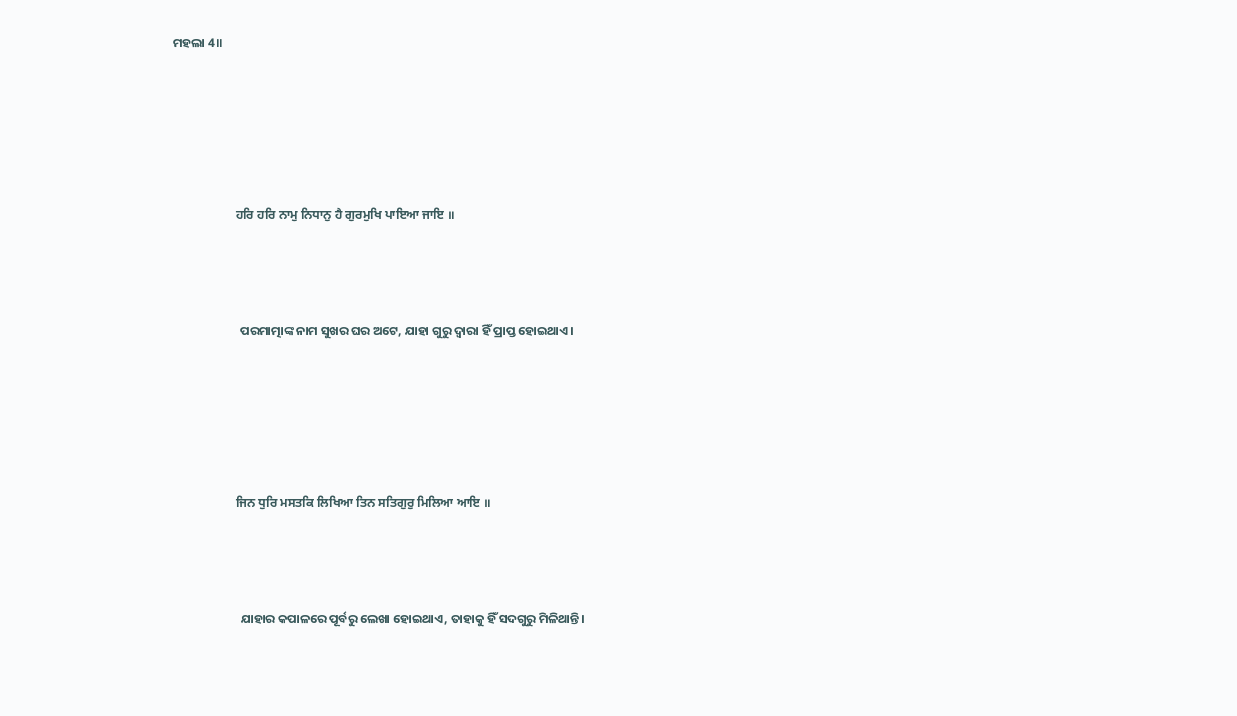ମହଲା 4॥





                    ਹਰਿ ਹਰਿ ਨਾਮੁ ਨਿਧਾਨੁ ਹੈ ਗੁਰਮੁਖਿ ਪਾਇਆ ਜਾਇ ॥



                        ପରମାତ୍ମାଙ୍କ ନାମ ସୁଖର ଘର ଅଟେ, ଯାହା ଗୁରୁ ଦ୍ଵାରା ହିଁ ପ୍ରାପ୍ତ ହୋଇଥାଏ।





                    ਜਿਨ ਧੁਰਿ ਮਸਤਕਿ ਲਿਖਿਆ ਤਿਨ ਸਤਿਗੁਰੁ ਮਿਲਿਆ ਆਇ ॥



                        ଯାହାର କପାଳରେ ପୂର୍ବରୁ ଲେଖା ହୋଇଥାଏ, ତାହାକୁ ହିଁ ସଦଗୁରୁ ମିଳିଥାନ୍ତି।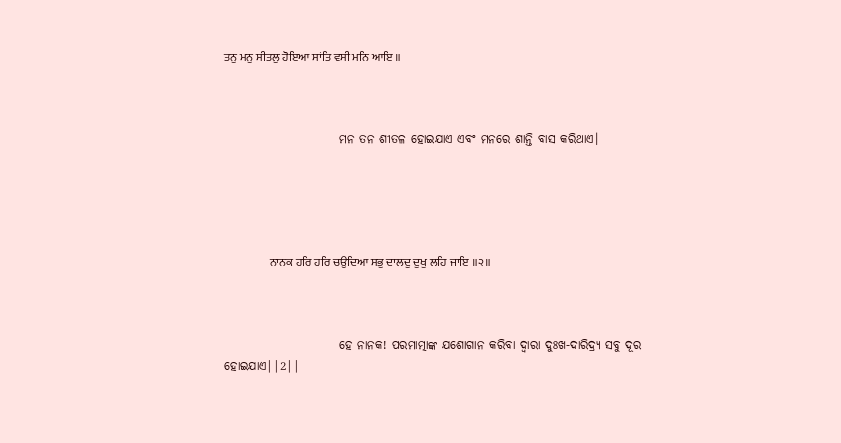ਤਨੁ ਮਨੁ ਸੀਤਲੁ ਹੋਇਆ ਸਾਂਤਿ ਵਸੀ ਮਨਿ ਆਇ ॥



                        ମନ ତନ ଶୀତଳ ହୋଇଯାଏ ଏବଂ ମନରେ ଶାନ୍ତି ବାସ କରିଥାଏ।





                    ਨਾਨਕ ਹਰਿ ਹਰਿ ਚਉਦਿਆ ਸਭੁ ਦਾਲਦੁ ਦੁਖੁ ਲਹਿ ਜਾਇ ॥੨॥



                        ହେ ନାନକ! ପରମାତ୍ମାଙ୍କ ଯଶୋଗାନ କରିବା ଦ୍ଵାରା ଦୁଃଖ-ଦାରିଦ୍ର୍ୟ ସବୁ ଦୂର ହୋଇଯାଏ||2||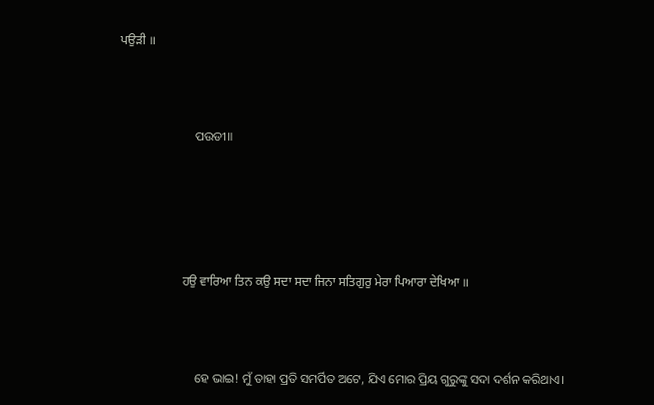ਪਉੜੀ ॥



                        ପଉଡୀ॥





                    ਹਉ ਵਾਰਿਆ ਤਿਨ ਕਉ ਸਦਾ ਸਦਾ ਜਿਨਾ ਸਤਿਗੁਰੁ ਮੇਰਾ ਪਿਆਰਾ ਦੇਖਿਆ ॥



                        ହେ ଭାଇ! ମୁଁ ତାହା ପ୍ରତି ସମର୍ପିତ ଅଟେ, ଯିଏ ମୋର ପ୍ରିୟ ଗୁରୁଙ୍କୁ ସଦା ଦର୍ଶନ କରିଥାଏ।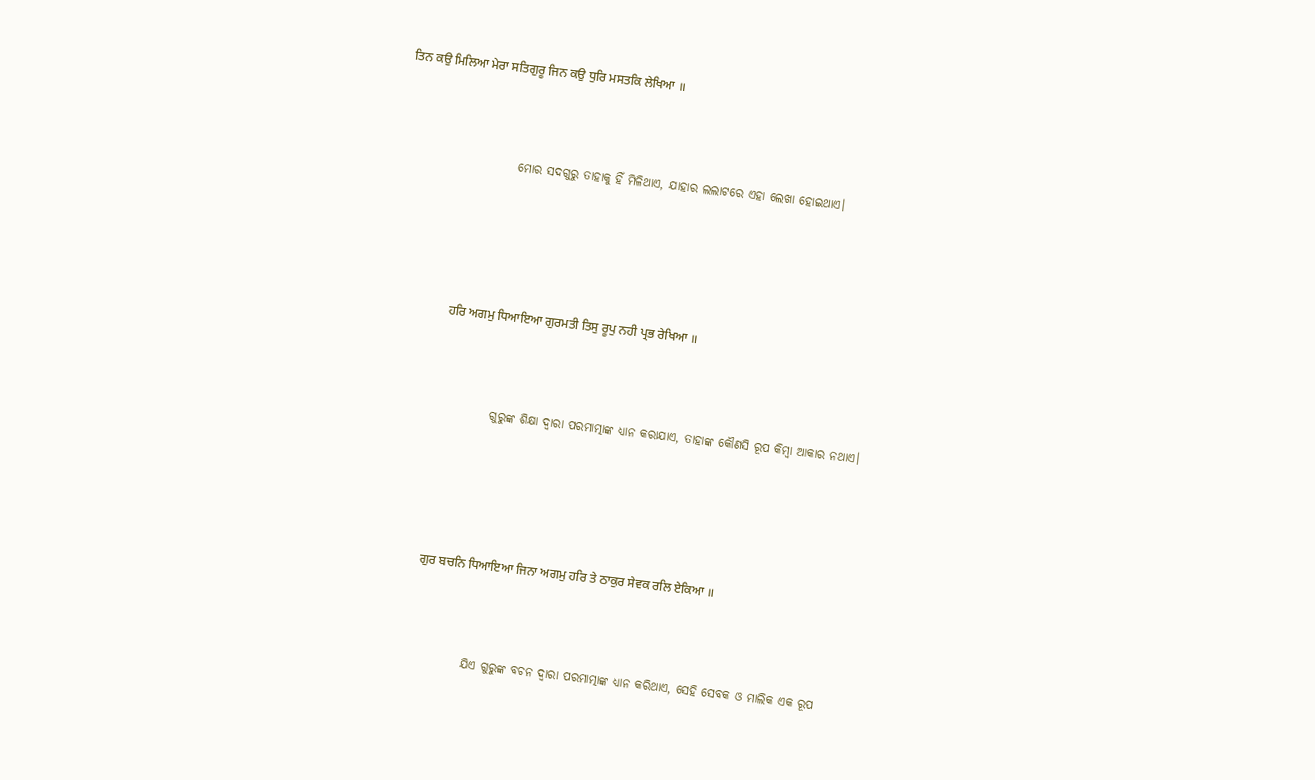ਤਿਨ ਕਉ ਮਿਲਿਆ ਮੇਰਾ ਸਤਿਗੁਰੂ ਜਿਨ ਕਉ ਧੁਰਿ ਮਸਤਕਿ ਲੇਖਿਆ ॥



                        ମୋର ସଦଗୁରୁ ତାହାକୁ ହିଁ ମିଳିଥାଏ, ଯାହାର ଲଲାଟରେ ଏହା ଲେଖା ହୋଇଥାଏ।





                    ਹਰਿ ਅਗਮੁ ਧਿਆਇਆ ਗੁਰਮਤੀ ਤਿਸੁ ਰੂਪੁ ਨਹੀ ਪ੍ਰਭ ਰੇਖਿਆ ॥



                        ଗୁରୁଙ୍କ ଶିକ୍ଷା ଦ୍ଵାରା ପରମାତ୍ମାଙ୍କ ଧ୍ୟାନ କରାଯାଏ, ତାହାଙ୍କ କୌଣସି ରୂପ କିମ୍ବା ଆକାର ନଥାଏ।





                    ਗੁਰ ਬਚਨਿ ਧਿਆਇਆ ਜਿਨਾ ਅਗਮੁ ਹਰਿ ਤੇ ਠਾਕੁਰ ਸੇਵਕ ਰਲਿ ਏਕਿਆ ॥



                        ଯିଏ ଗୁରୁଙ୍କ ବଚନ ଦ୍ଵାରା ପରମାତ୍ମାଙ୍କ ଧ୍ୟାନ କରିଥାଏ, ସେହି ସେବକ ଓ ମାଲିକ ଏକ ରୂପ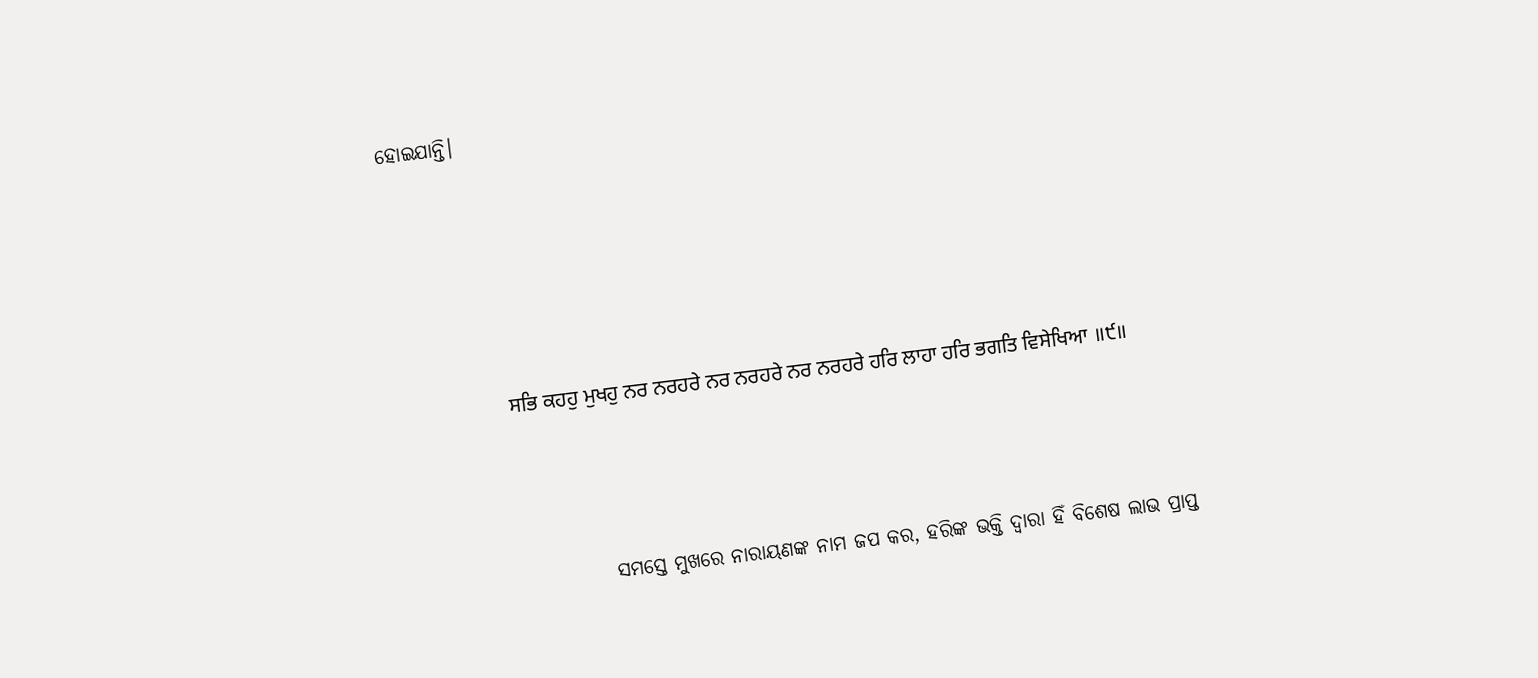ହୋଇଯାନ୍ତି।





                    ਸਭਿ ਕਹਹੁ ਮੁਖਹੁ ਨਰ ਨਰਹਰੇ ਨਰ ਨਰਹਰੇ ਨਰ ਨਰਹਰੇ ਹਰਿ ਲਾਹਾ ਹਰਿ ਭਗਤਿ ਵਿਸੇਖਿਆ ॥੯॥



                        ସମସ୍ତେ ମୁଖରେ ନାରାୟଣଙ୍କ ନାମ ଜପ କର, ହରିଙ୍କ ଭକ୍ତି ଦ୍ଵାରା ହିଁ ବିଶେଷ ଲାଭ ପ୍ରାପ୍ତ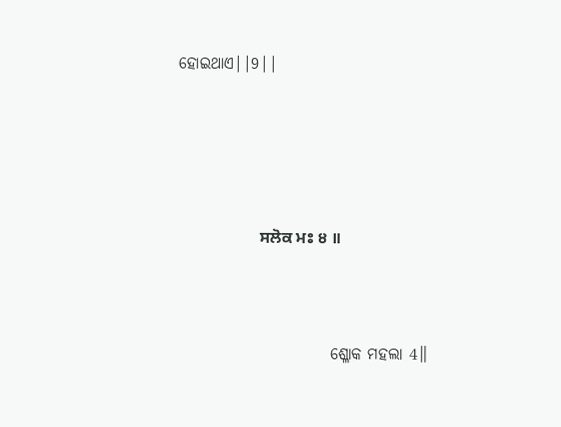ହୋଇଥାଏ||9||





                    ਸਲੋਕ ਮਃ ੪ ॥



                        ଶ୍ଳୋକ ମହଲା 4॥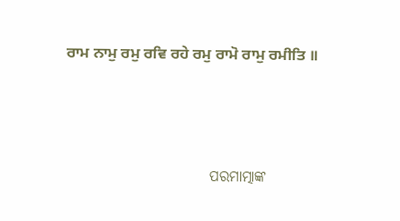ਰਾਮ ਨਾਮੁ ਰਮੁ ਰਵਿ ਰਹੇ ਰਮੁ ਰਾਮੋ ਰਾਮੁ ਰਮੀਤਿ ॥



                        ପରମାତ୍ମାଙ୍କ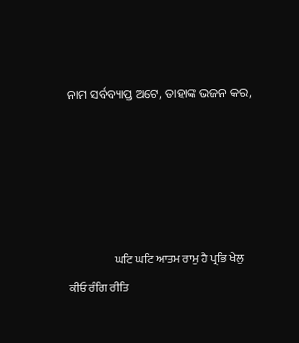ନାମ ସର୍ବବ୍ୟାପ୍ତ ଅଟେ, ତାହାଙ୍କ ଭଜନ କର,





                    ਘਟਿ ਘਟਿ ਆਤਮ ਰਾਮੁ ਹੈ ਪ੍ਰਭਿ ਖੇਲੁ ਕੀਓ ਰੰਗਿ ਰੀਤਿ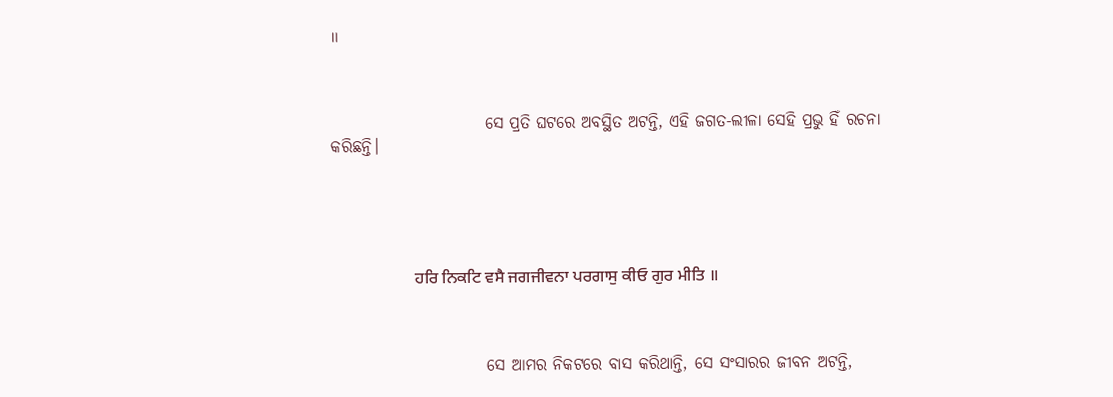॥



                        ସେ ପ୍ରତି ଘଟରେ ଅବସ୍ଥିତ ଅଟନ୍ତି, ଏହି ଜଗତ-ଲୀଳା ସେହି ପ୍ରଭୁ ହିଁ ରଚନା କରିଛନ୍ତି।





                    ਹਰਿ ਨਿਕਟਿ ਵਸੈ ਜਗਜੀਵਨਾ ਪਰਗਾਸੁ ਕੀਓ ਗੁਰ ਮੀਤਿ ॥



                        ସେ ଆମର ନିକଟରେ ବାସ କରିଥାନ୍ତି, ସେ ସଂସାରର ଜୀବନ ଅଟନ୍ତି,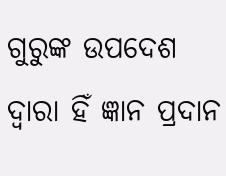ଗୁରୁଙ୍କ ଉପଦେଶ ଦ୍ଵାରା ହିଁ ଜ୍ଞାନ ପ୍ରଦାନ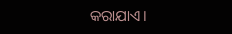କରାଯାଏ।